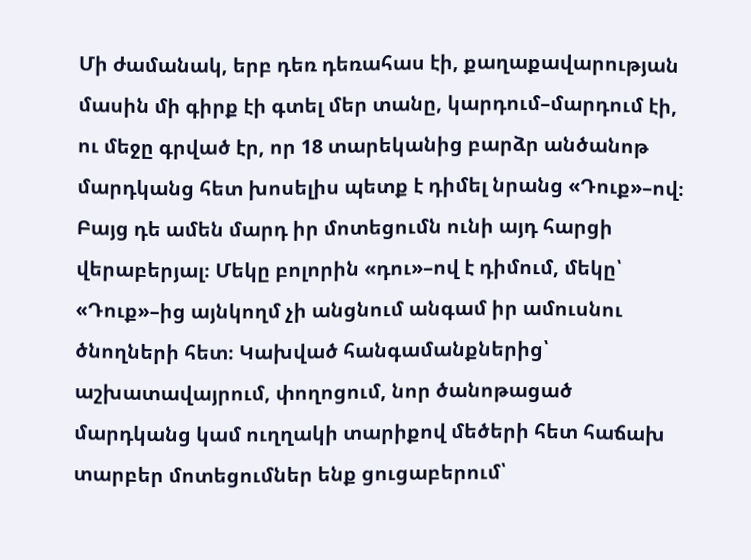Մի ժամանակ, երբ դեռ դեռահաս էի, քաղաքավարության մասին մի գիրք էի գտել մեր տանը, կարդում–մարդում էի, ու մեջը գրված էր, որ 18 տարեկանից բարձր անծանոթ մարդկանց հետ խոսելիս պետք է դիմել նրանց «Դուք»–ով։
Բայց դե ամեն մարդ իր մոտեցումն ունի այդ հարցի վերաբերյալ։ Մեկը բոլորին «դու»–ով է դիմում, մեկը՝ «Դուք»–ից այնկողմ չի անցնում անգամ իր ամուսնու ծնողների հետ։ Կախված հանգամանքներից՝ աշխատավայրում, փողոցում, նոր ծանոթացած մարդկանց կամ ուղղակի տարիքով մեծերի հետ հաճախ տարբեր մոտեցումներ ենք ցուցաբերում՝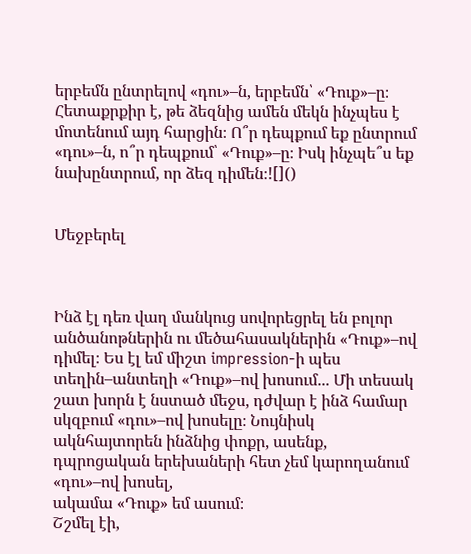երբեմն ընտրելով «դու»–ն, երբեմն՝ «Դուք»–ը։
Հետաքրքիր է, թե ձեզնից ամեն մեկն ինչպես է մոտենում այդ հարցին։ Ո՞ր դեպքում եք ընտրում «դու»–ն, ո՞ր դեպքում՝ «Դուք»–ը։ Իսկ ինչպե՞ս եք նախընտրում, որ ձեզ դիմեն։![]()


Մեջբերել



Ինձ էլ դեռ վաղ մանկուց սովորեցրել են բոլոր անծանոթներին ու մեծահասակներին «Դուք»–ով դիմել։ Ես էլ եմ միշտ impression-ի պես տեղին–անտեղի «Դուք»–ով խոսում... Մի տեսակ շատ խորն է նստած մեջս, դժվար է ինձ համար սկզբում «դու»–ով խոսելը։ Նույնիսկ ակնհայտորեն ինձնից փոքր, ասենք, դպրոցական երեխաների հետ չեմ կարողանում «դու»–ով խոսել,
ակամա «Դուք» եմ ասում։
Շշմել էի,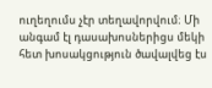ուղեղումս չէր տեղավորվում։ Մի անգամ էլ դասախոսներիցս մեկի հետ խոսակցություն ծավալվեց էս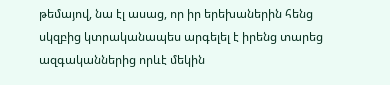թեմայով, նա էլ ասաց, որ իր երեխաներին հենց սկզբից կտրականապես արգելել է իրենց տարեց ազգականներից որևէ մեկին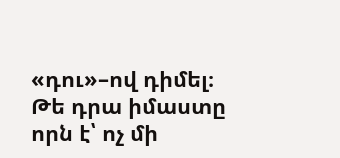«դու»–ով դիմել։
Թե դրա իմաստը որն է՝ ոչ մի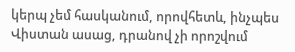կերպ չեմ հասկանում, որովհետև, ինչպես Վիստան ասաց, դրանով չի որոշվում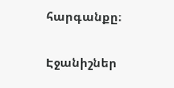հարգանքը։

Էջանիշներ